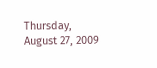Thursday, August 27, 2009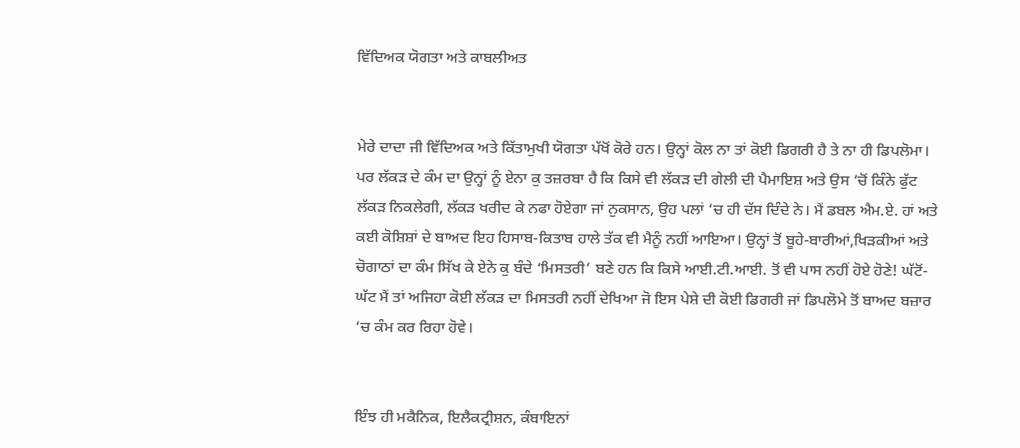ਵਿੱਦਿਅਕ ਯੋਗਤਾ ਅਤੇ ਕਾਬਲੀਅਤ


ਮੇਰੇ ਦਾਦਾ ਜੀ ਵਿੱਦਿਅਕ ਅਤੇ ਕਿੱਤਾਮੁਖੀ ਯੋਗਤਾ ਪੱਖੋਂ ਕੋਰੇ ਹਨ। ਉਨ੍ਹਾਂ ਕੋਲ ਨਾ ਤਾਂ ਕੋਈ ਡਿਗਰੀ ਹੈ ਤੇ ਨਾ ਹੀ ਡਿਪਲੋਮਾ। ਪਰ ਲੱਕੜ ਦੇ ਕੰਮ ਦਾ ਉਨ੍ਹਾਂ ਨੂੰ ਏਨਾ ਕੁ ਤਜ਼ਰਬਾ ਹੈ ਕਿ ਕਿਸੇ ਵੀ ਲੱਕੜ ਦੀ ਗੇਲੀ ਦੀ ਪੈਮਾਇਸ਼ ਅਤੇ ਉਸ ‘ਚੋਂ ਕਿੰਨੇ ਫੁੱਟ ਲੱਕੜ ਨਿਕਲੇਗੀ, ਲੱਕੜ ਖਰੀਦ ਕੇ ਨਫਾ ਹੋਏਗਾ ਜਾਂ ਨੁਕਸਾਨ, ਉਹ ਪਲਾਂ ‘ਚ ਹੀ ਦੱਸ ਦਿੰਦੇ ਨੇ। ਮੈਂ ਡਬਲ ਐਮ.ਏ. ਹਾਂ ਅਤੇ ਕਈ ਕੋਸ਼ਿਸ਼ਾਂ ਦੇ ਬਾਅਦ ਇਹ ਹਿਸਾਬ-ਕਿਤਾਬ ਹਾਲੇ ਤੱਕ ਵੀ ਮੈਨੂੰ ਨਹੀਂ ਆਇਆ। ਉਨ੍ਹਾਂ ਤੋਂ ਬੂਹੇ-ਬਾਰੀਆਂ,ਖਿੜਕੀਆਂ ਅਤੇ ਚੋਗਾਠਾਂ ਦਾ ਕੰਮ ਸਿੱਖ ਕੇ ਏਨੇ ਕੁ ਬੰਦੇ ‘ਮਿਸਤਰੀ’ ਬਣੇ ਹਨ ਕਿ ਕਿਸੇ ਆਈ.ਟੀ.ਆਈ. ਤੋਂ ਵੀ ਪਾਸ ਨਹੀਂ ਹੋਏ ਹੋਣੇ! ਘੱਟੋਂ-ਘੱਟ ਮੈਂ ਤਾਂ ਅਜਿਹਾ ਕੋਈ ਲੱਕੜ ਦਾ ਮਿਸਤਰੀ ਨਹੀਂ ਦੇਖਿਆ ਜੋ ਇਸ ਪੇਸ਼ੇ ਦੀ ਕੋਈ ਡਿਗਰੀ ਜਾਂ ਡਿਪਲੋਮੇ ਤੋਂ ਬਾਅਦ ਬਜ਼ਾਰ ‘ਚ ਕੰਮ ਕਰ ਰਿਹਾ ਹੋਵੇ।


ਇੰਝ ਹੀ ਮਕੈਨਿਕ, ਇਲੈਕਟ੍ਰੀਸ਼ਨ, ਕੰਬਾਇਨਾਂ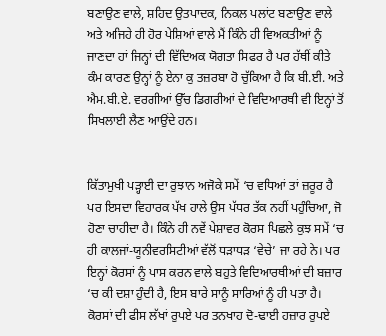ਬਣਾਉਣ ਵਾਲੇ, ਸ਼ਹਿਦ ਉਤਪਾਦਕ, ਨਿਕਲ ਪਲਾਂਟ ਬਣਾਉਣ ਵਾਲੇ ਅਤੇ ਅਜਿਹੇ ਹੀ ਹੋਰ ਪੇਸ਼ਿਆਂ ਵਾਲੇ ਮੈਂ ਕਿੰਨੇ ਹੀ ਵਿਅਕਤੀਆਂ ਨੂੰ ਜਾਣਦਾ ਹਾਂ ਜਿਨ੍ਹਾਂ ਦੀ ਵਿੱਦਿਅਕ ਯੋਗਤਾ ਸਿਫਰ ਹੈ ਪਰ ਹੱਥੀਂ ਕੀਤੇ ਕੰਮ ਕਾਰਣ ਉਨ੍ਹਾਂ ਨੂੰ ਏਨਾ ਕੁ ਤਜ਼ਰਬਾ ਹੋ ਚੁੱਕਿਆ ਹੈ ਕਿ ਬੀ.ਈ. ਅਤੇ ਐਮ.ਬੀ.ਏ. ਵਰਗੀਆਂ ਉੱਚ ਡਿਗਰੀਆਂ ਦੇ ਵਿਦਿਆਰਥੀ ਵੀ ਇਨ੍ਹਾਂ ਤੋਂ ਸਿਖਲਾਈ ਲੈਣ ਆਉਂਦੇ ਹਨ।


ਕਿੱਤਾਮੁਖੀ ਪੜ੍ਹਾਈ ਦਾ ਰੁਝਾਨ ਅਜੋਕੇ ਸਮੇਂ ‘ਚ ਵਧਿਆਂ ਤਾਂ ਜ਼ਰੂਰ ਹੈ ਪਰ ਇਸਦਾ ਵਿਹਾਰਕ ਪੱਖ ਹਾਲੇ ਉਸ ਪੱਧਰ ਤੱਕ ਨਹੀਂ ਪਹੁੰਚਿਆ, ਜੋ ਹੋਣਾ ਚਾਹੀਦਾ ਹੈ। ਕਿੰਨੇ ਹੀ ਨਵੇਂ ਪੇਸ਼ਾਵਰ ਕੋਰਸ ਪਿਛਲੇ ਕੁਝ ਸਮੇਂ ‘ਚ ਹੀ ਕਾਲਜਾਂ-ਯੂਨੀਵਰਸਿਟੀਆਂ ਵੱਲੋਂ ਧੜਾਧੜ ‘ਵੇਚੇ’ ਜਾ ਰਹੇ ਨੇ। ਪਰ ਇਨ੍ਹਾਂ ਕੋਰਸਾਂ ਨੂੰ ਪਾਸ ਕਰਨ ਵਾਲੇ ਬਹੁਤੇ ਵਿਦਿਆਰਥੀਆਂ ਦੀ ਬਜ਼ਾਰ ‘ਚ ਕੀ ਦਸ਼ਾ ਹੁੰਦੀ ਹੈ, ਇਸ ਬਾਰੇ ਸਾਨੂੰ ਸਾਰਿਆਂ ਨੂੰ ਹੀ ਪਤਾ ਹੈ। ਕੋਰਸਾਂ ਦੀ ਫੀਸ ਲੱਖਾਂ ਰੁਪਏ ਪਰ ਤਨਖਾਹ ਦੋ-ਢਾਈ ਹਜ਼ਾਰ ਰੁਪਏ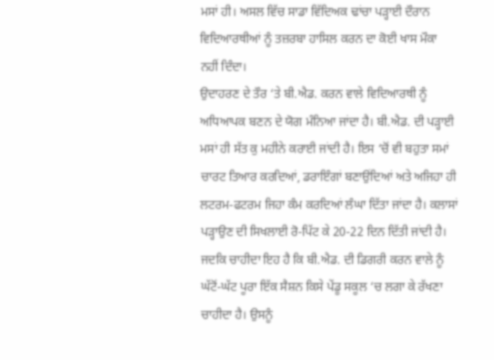ਮਸਾਂ ਹੀ। ਅਸਲ ਵਿੱਚ ਸਾਡਾ ਵਿੱਦਿਅਕ ਢਾਂਚਾ ਪੜ੍ਹਾਈ ਦੌਰਾਨ ਵਿਦਿਆਰਥੀਆਂ ਨੂੰ ਤਜ਼ਰਬਾ ਹਾਸਿਲ ਕਰਨ ਦਾ ਕੋਈ ਖਾਸ ਮੌਕਾ ਨਹੀਂ ਦਿੰਦਾ।
ਉਦਾਹਰਣ ਦੇ ਤੌਰ ‘ਤੇ ਬੀ.ਐਡ. ਕਰਨ ਵਾਲੇ ਵਿਦਿਆਰਥੀ ਨੂੰ ਅਧਿਆਪਕ ਬਣਨ ਦੇ ਯੋਗ ਮੰਨਿਆ ਜਾਂਦਾ ਹੈ। ਬੀ.ਐਡ. ਦੀ ਪੜ੍ਹਾਈ ਮਸਾਂ ਹੀ ਸੱਤ ਕੁ ਮਹੀਨੇ ਕਰਾਈ ਜਾਂਦੀ ਹੈ। ਇਸ ‘ਚੋਂ ਵੀ ਬਹੁਤਾ ਸਮਾਂ ਚਾਰਟ ਤਿਆਰ ਕਰਦਿਆਂ, ਡਰਾਇੰਗਾਂ ਬਣਾਉਂਦਿਆਂ ਅਤੇ ਅਜਿਹਾ ਹੀ ਲਟਰਮ-ਫਟਰਮ ਜਿਹਾ ਕੰਮ ਕਰਦਿਆਂ ਲੰਘਾ ਦਿੱਤਾ ਜਾਂਦਾ ਹੈ। ਕਲਾਸਾਂ ਪੜ੍ਹਾਉਣ ਦੀ ਸਿਖਲਾਈ ਰੋ-ਪਿੱਟ ਕੇ 20-22 ਦਿਨ ਦਿੱਤੀ ਜਾਂਦੀ ਹੈ। ਜਦਕਿ ਚਾਹੀਦਾ ਇਹ ਹੈ ਕਿ ਬੀ.ਐਡ. ਦੀ ਡਿਗਰੀ ਕਰਨ ਵਾਲੇ ਨੂੰ ਘੱਟੋਂ-ਘੱਟ ਪੂਰਾ ਇੱਕ ਸੈਸ਼ਨ ਕਿਸੇ ਪੇਂਡੂ ਸਕੂਲ ‘ਚ ਲਗਾ ਕੇ ਰੱਖਣਾ ਚਾਹੀਦਾ ਹੈ। ਉਸਨੂੰ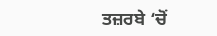ਤਜ਼ਰਬੇ ‘ਚੋਂ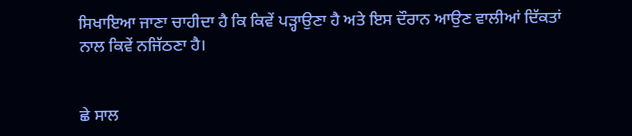ਸਿਖਾਇਆ ਜਾਣਾ ਚਾਹੀਦਾ ਹੈ ਕਿ ਕਿਵੇਂ ਪੜ੍ਹਾਉਣਾ ਹੈ ਅਤੇ ਇਸ ਦੌਰਾਨ ਆਉਣ ਵਾਲੀਆਂ ਦਿੱਕਤਾਂ ਨਾਲ ਕਿਵੇਂ ਨਜਿੱਠਣਾ ਹੈ।


ਛੇ ਸਾਲ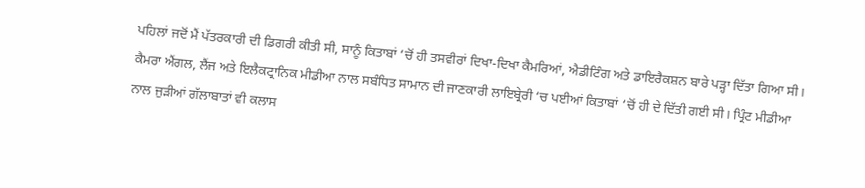ਪਹਿਲਾਂ ਜਦੋਂ ਮੈਂ ਪੱਤਰਕਾਰੀ ਦੀ ਡਿਗਰੀ ਕੀਤੀ ਸੀ, ਸਾਨੂੰ ਕਿਤਾਬਾਂ ‘ਚੋਂ ਹੀ ਤਸਵੀਰਾਂ ਦਿਖਾ-ਦਿਖਾ ਕੈਮਰਿਆਂ, ਐਡੀਟਿੰਗ ਅਤੇ ਡਾਇਰੈਕਸ਼ਨ ਬਾਰੇ ਪੜ੍ਹਾ ਦਿੱਤਾ ਗਿਆ ਸੀ। ਕੈਮਰਾ ਐਂਗਲ, ਲੈਂਜ ਅਤੇ ਇਲੈਕਟ੍ਰਾਨਿਕ ਮੀਡੀਆ ਨਾਲ ਸਬੰਧਿਤ ਸਾਮਾਨ ਦੀ ਜਾਣਕਾਰੀ ਲਾਇਬ੍ਰੇਰੀ ‘ਚ ਪਈਆਂ ਕਿਤਾਬਾਂ ‘ਚੋਂ ਹੀ ਦੇ ਦਿੱਤੀ ਗਈ ਸੀ। ਪ੍ਰਿੰਟ ਮੀਡੀਆ ਨਾਲ ਜੁੜੀਆਂ ਗੱਲਾਬਾਤਾਂ ਵੀ ਕਲਾਸ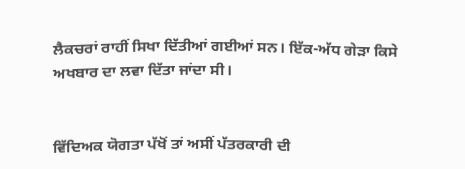ਲੈਕਚਰਾਂ ਰਾਹੀਂ ਸਿਖਾ ਦਿੱਤੀਆਂ ਗਈਆਂ ਸਨ। ਇੱਕ-ਅੱਧ ਗੇੜਾ ਕਿਸੇ ਅਖਬਾਰ ਦਾ ਲਵਾ ਦਿੱਤਾ ਜਾਂਦਾ ਸੀ।


ਵਿੱਦਿਅਕ ਯੋਗਤਾ ਪੱਖੋਂ ਤਾਂ ਅਸੀਂ ਪੱਤਰਕਾਰੀ ਦੀ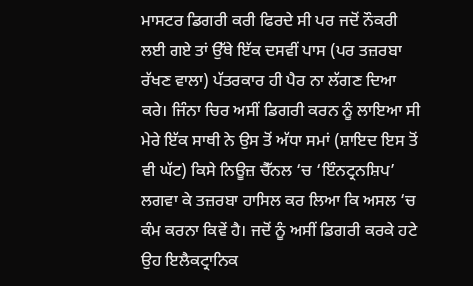ਮਾਸਟਰ ਡਿਗਰੀ ਕਰੀ ਫਿਰਦੇ ਸੀ ਪਰ ਜਦੋਂ ਨੌਕਰੀ ਲਈ ਗਏ ਤਾਂ ਉੱਥੇ ਇੱਕ ਦਸਵੀਂ ਪਾਸ (ਪਰ ਤਜ਼ਰਬਾ ਰੱਖਣ ਵਾਲਾ) ਪੱਤਰਕਾਰ ਹੀ ਪੈਰ ਨਾ ਲੱਗਣ ਦਿਆ ਕਰੇ। ਜਿੰਨਾ ਚਿਰ ਅਸੀਂ ਡਿਗਰੀ ਕਰਨ ਨੂੰ ਲਾਇਆ ਸੀ ਮੇਰੇ ਇੱਕ ਸਾਥੀ ਨੇ ਉਸ ਤੋਂ ਅੱਧਾ ਸਮਾਂ (ਸ਼ਾਇਦ ਇਸ ਤੋਂ ਵੀ ਘੱਟ) ਕਿਸੇ ਨਿਊਜ਼ ਚੈੱਨਲ ‘ਚ ‘ਇੰਨਟ੍ਰਨਸ਼ਿਪ’ ਲਗਵਾ ਕੇ ਤਜ਼ਰਬਾ ਹਾਸਿਲ ਕਰ ਲਿਆ ਕਿ ਅਸਲ ‘ਚ ਕੰਮ ਕਰਨਾ ਕਿਵੇਂ ਹੈ। ਜਦੋਂ ਨੂੰ ਅਸੀਂ ਡਿਗਰੀ ਕਰਕੇ ਹਟੇ ਉਹ ਇਲੈਕਟ੍ਰਾਨਿਕ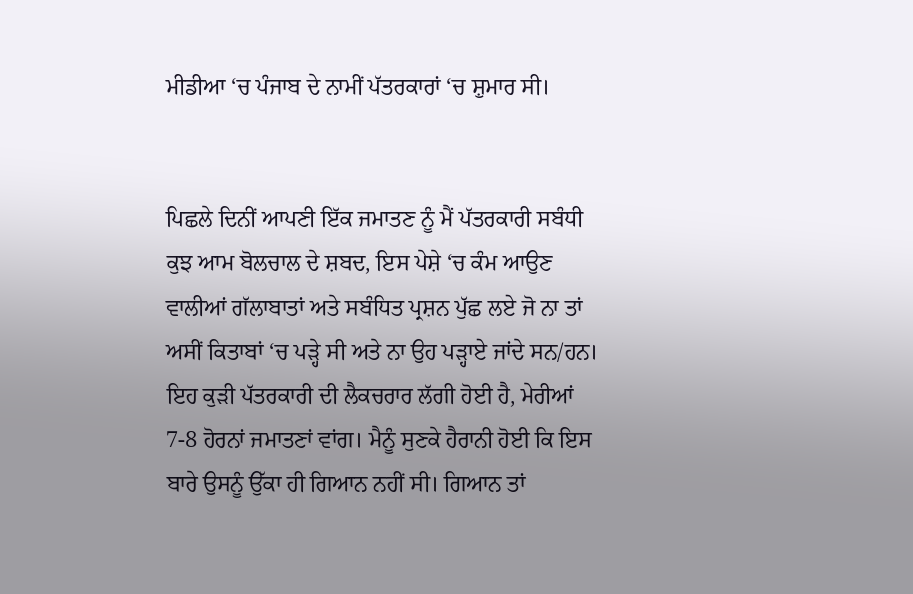ਮੀਡੀਆ ‘ਚ ਪੰਜਾਬ ਦੇ ਨਾਮੀਂ ਪੱਤਰਕਾਰਾਂ ‘ਚ ਸ਼ੁਮਾਰ ਸੀ।


ਪਿਛਲੇ ਦਿਨੀਂ ਆਪਣੀ ਇੱਕ ਜਮਾਤਣ ਨੂੰ ਮੈਂ ਪੱਤਰਕਾਰੀ ਸਬੰਧੀ ਕੁਝ ਆਮ ਬੋਲਚਾਲ ਦੇ ਸ਼ਬਦ, ਇਸ ਪੇਸ਼ੇ ‘ਚ ਕੰਮ ਆਉਣ ਵਾਲੀਆਂ ਗੱਲਾਬਾਤਾਂ ਅਤੇ ਸਬੰਧਿਤ ਪ੍ਰਸ਼ਨ ਪੁੱਛ ਲਏ ਜੋ ਨਾ ਤਾਂ ਅਸੀਂ ਕਿਤਾਬਾਂ ‘ਚ ਪੜ੍ਹੇ ਸੀ ਅਤੇ ਨਾ ਉਹ ਪੜ੍ਹਾਏ ਜਾਂਦੇ ਸਨ/ਹਨ। ਇਹ ਕੁੜੀ ਪੱਤਰਕਾਰੀ ਦੀ ਲੈਕਚਰਾਰ ਲੱਗੀ ਹੋਈ ਹੈ, ਮੇਰੀਆਂ 7-8 ਹੋਰਨਾਂ ਜਮਾਤਣਾਂ ਵਾਂਗ। ਮੈਨੂੰ ਸੁਣਕੇ ਹੈਰਾਨੀ ਹੋਈ ਕਿ ਇਸ ਬਾਰੇ ਉਸਨੂੰ ਉੱਕਾ ਹੀ ਗਿਆਨ ਨਹੀਂ ਸੀ। ਗਿਆਨ ਤਾਂ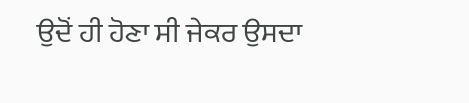ਉਦੋਂ ਹੀ ਹੋਣਾ ਸੀ ਜੇਕਰ ਉਸਦਾ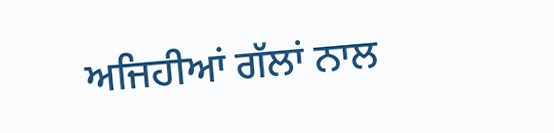ਅਜਿਹੀਆਂ ਗੱਲਾਂ ਨਾਲ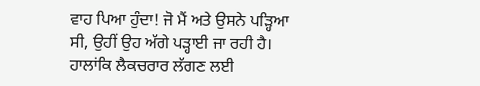ਵਾਹ ਪਿਆ ਹੁੰਦਾ! ਜੋ ਮੈਂ ਅਤੇ ਉਸਨੇ ਪੜ੍ਹਿਆ ਸੀ, ਉਹੀਂ ਉਹ ਅੱਗੇ ਪੜ੍ਹਾਈ ਜਾ ਰਹੀ ਹੈ। ਹਾਲਾਂਕਿ ਲੈਕਚਰਾਰ ਲੱਗਣ ਲਈ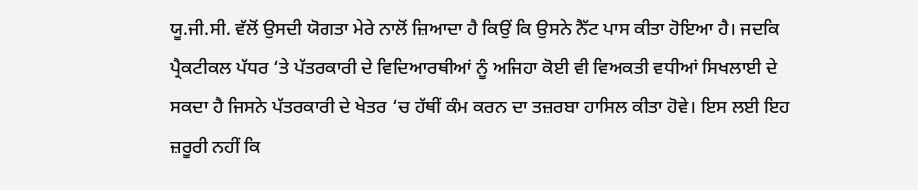ਯੂ.ਜੀ.ਸੀ. ਵੱਲੋਂ ਉਸਦੀ ਯੋਗਤਾ ਮੇਰੇ ਨਾਲੋਂ ਜ਼ਿਆਦਾ ਹੈ ਕਿਉਂ ਕਿ ਉਸਨੇ ਨੈੱਟ ਪਾਸ ਕੀਤਾ ਹੋਇਆ ਹੈ। ਜਦਕਿ ਪ੍ਰੈਕਟੀਕਲ ਪੱਧਰ ‘ਤੇ ਪੱਤਰਕਾਰੀ ਦੇ ਵਿਦਿਆਰਥੀਆਂ ਨੂੰ ਅਜਿਹਾ ਕੋਈ ਵੀ ਵਿਅਕਤੀ ਵਧੀਆਂ ਸਿਖਲਾਈ ਦੇ ਸਕਦਾ ਹੈ ਜਿਸਨੇ ਪੱਤਰਕਾਰੀ ਦੇ ਖੇਤਰ ‘ਚ ਹੱਥੀਂ ਕੰਮ ਕਰਨ ਦਾ ਤਜ਼ਰਬਾ ਹਾਸਿਲ ਕੀਤਾ ਹੋਵੇ। ਇਸ ਲਈ ਇਹ ਜ਼ਰੂਰੀ ਨਹੀਂ ਕਿ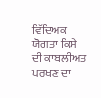ਵਿੱਦਿਅਕ ਯੋਗਤਾ ਕਿਸੇ ਦੀ ਕਾਬਲੀਅਤ ਪਰਖਣ ਦਾ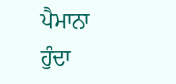ਪੈਮਾਨਾ ਹੁੰਦਾ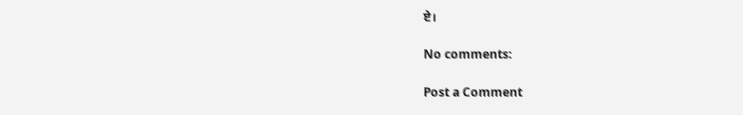ਏ।

No comments:

Post a Comment